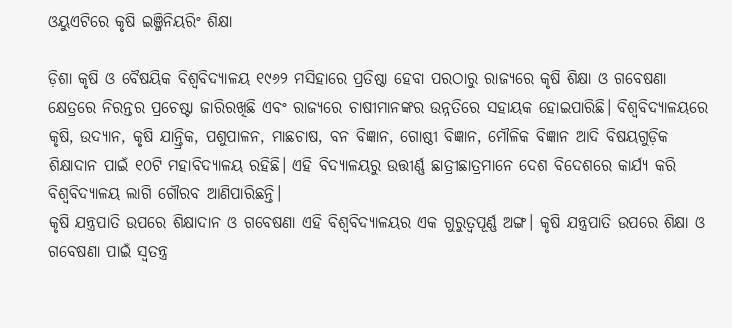ଓୟୁଏଟିରେ କୃଷି ଇଞ୍ଜିନିୟରିଂ ଶିକ୍ଷା

ଡ଼ିଶା କୃଷି ଓ ବୈଷୟିକ ବିଶ୍ୱବିଦ୍ୟାଳୟ ୧୯୬୨ ମସିହାରେ ପ୍ରତିଷ୍ଠା ହେବା ପରଠାରୁ ରାଜ୍ୟରେ କୃଷି ଶିକ୍ଷା ଓ ଗବେଷଣା କ୍ଷେତ୍ରରେ ନିରନ୍ତର ପ୍ରଚେଷ୍ଟା ଜାରିରଖିଛି ଏବଂ ରାଜ୍ୟରେ ଚାଷୀମାନଙ୍କର ଉନ୍ନତିରେ ସହାୟକ ହୋଇପାରିଛି। ବିଶ୍ୱବିଦ୍ୟାଳୟରେ କୃଷି, ଉଦ୍ୟାନ, କୃଷି ଯାନ୍ତ୍ରିକ, ପଶୁପାଳନ, ମାଛଚାଷ, ବନ ବିଜ୍ଞାନ, ଗୋଷ୍ଠୀ ବିଜ୍ଞାନ, ମୌଳିକ ବିଜ୍ଞାନ ଆଦି ବିଷୟଗୁଡ଼ିକ ଶିକ୍ଷାଦାନ ପାଇଁ ୧୦ଟି ମହାବିଦ୍ୟାଳୟ ରହିଛି। ଏହି ବିଦ୍ୟାଳୟରୁ ଉତ୍ତୀର୍ଣ୍ଣ ଛାତ୍ରୀଛାତ୍ରମାନେ ଦେଶ ବିଦେଶରେ କାର୍ଯ୍ୟ କରି ବିଶ୍ୱବିଦ୍ୟାଳୟ ଲାଗି ଗୌରବ ଆଣିପାରିଛନ୍ତି।
କୃଷି ଯନ୍ତ୍ରପାତି ଉପରେ ଶିକ୍ଷାଦାନ ଓ ଗବେଷଣା ଏହି ବିଶ୍ୱବିଦ୍ୟାଳୟର ଏକ ଗୁରୁତ୍ୱପୂର୍ଣ୍ଣ ଅଙ୍ଗ। କୃଷି ଯନ୍ତ୍ରପାତି ଉପରେ ଶିକ୍ଷା ଓ ଗବେଷଣା ପାଇଁ ସ୍ବତନ୍ତ୍ର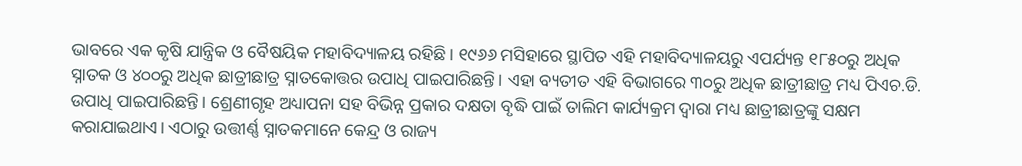ଭାବରେ ଏକ କୃଷି ଯାନ୍ତ୍ରିକ ଓ ବୈଷୟିକ ମହାବିଦ୍ୟାଳୟ ରହିଛି। ୧୯୬୬ ମସିହାରେ ସ୍ଥାପିତ ଏହି ମହାବିଦ୍ୟାଳୟରୁ ଏପର୍ଯ୍ୟନ୍ତ ୧୮୫୦ରୁ ଅଧିକ ସ୍ନାତକ ଓ ୪୦୦ରୁ ଅଧିକ ଛାତ୍ରୀଛାତ୍ର ସ୍ନାତକୋତ୍ତର ଉପାଧି ପାଇପାରିଛନ୍ତି। ଏହା ବ୍ୟତୀତ ଏହି ବିଭାଗରେ ୩୦ରୁ ଅଧିକ ଛାତ୍ରୀଛାତ୍ର ମଧ୍ୟ ପିଏଚ.ଡି. ଉପାଧି ପାଇପାରିଛନ୍ତି। ଶ୍ରେଣୀଗୃହ ଅଧ୍ୟାପନା ସହ ବିଭିନ୍ନ ପ୍ରକାର ଦକ୍ଷତା ବୃଦ୍ଧି ପାଇଁ ତାଲିମ କାର୍ଯ୍ୟକ୍ରମ ଦ୍ୱାରା ମଧ୍ୟ ଛାତ୍ରୀଛାତ୍ରଙ୍କୁ ସକ୍ଷମ କରାଯାଇଥାଏ। ଏଠାରୁ ଉତ୍ତୀର୍ଣ୍ଣ ସ୍ନାତକମାନେ କେନ୍ଦ୍ର ଓ ରାଜ୍ୟ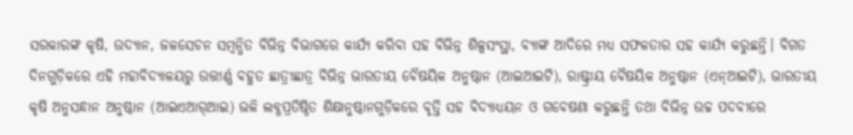ସରକାରଙ୍କ କୃଷି, ଉଦ୍ୟାନ, ଜଳସେଚନ ସମ୍ବନ୍ଧିତ ବିଭିନ୍ନ ବିଭାଗରେ କାର୍ଯ୍ୟ କରିବା ସହ ବିଭିନ୍ନ ଶିଳ୍ପସଂସ୍ଥା, ବ୍ୟାଙ୍କ ଆଦିରେ ମଧ୍ୟ ସଫଳତାର ସହ କାର୍ଯ୍ୟ କରୁଛନ୍ତି। ବିଗତ ଦିନଗୁଡ଼ିକରେ ଏହି ମହାବିଦ୍ୟାଳୟରୁ ଉତ୍ତୀର୍ଣ୍ଣ ବହୁତ ଛାତ୍ରୀଛାତ୍ର ବିଭିନ୍ନ ଭାରତୀୟ ବୈଷୟିକ ଅନୁଷ୍ଠାନ (ଆଇଆଇଟି), ରାଷ୍ଟ୍ରୀୟ ବୈଷୟିକ ଅନୁଷ୍ଠାନ (ଏନ୍‌ଆଇଟି), ଭାରତୀୟ କୃଷି ଅନୁସନ୍ଧାନ ଅନୁଷ୍ଠାନ (ଆଇଏଆର୍‌ଆଇ) ଭଳି ଲବ୍ଧପ୍ରତିଷ୍ଠିତ ଶିକ୍ଷାନୁଷ୍ଠାନଗୁଡ଼ିକରେ ବୃତ୍ତି ସହ ବିଦ୍ୟାଧ୍ୟୟନ ଓ ଗବେଷଣା କରୁଛନ୍ତି ତଥା ବିଭିନ୍ନ ଉଚ୍ଚ ପଦବୀରେ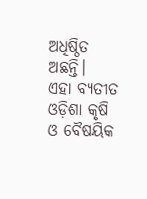ଅଧିଷ୍ଠିତ ଅଛନ୍ତି।
ଏହା ବ୍ୟତୀତ ଓଡ଼ିଶା କୃଷି ଓ ବୈଷୟିକ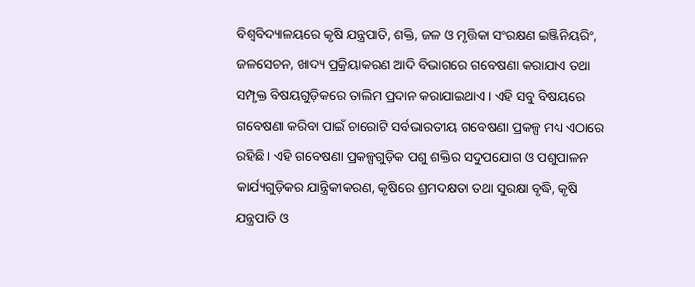ବିଶ୍ୱବିଦ୍ୟାଳୟରେ କୃଷି ଯନ୍ତ୍ରପାତି, ଶକ୍ତି, ଜଳ ଓ ମୃତ୍ତିକା ସଂରକ୍ଷଣ ଇଞ୍ଜିନିୟରିଂ, ଜଳସେଚନ, ଖାଦ୍ୟ ପ୍ରକ୍ରିୟାକରଣ ଆଦି ବିଭାଗରେ ଗବେଷଣା କରାଯାଏ ତଥା ସମ୍ପୃକ୍ତ ବିଷୟଗୁଡ଼ିକରେ ତାଲିମ ପ୍ରଦାନ କରାଯାଇଥାଏ। ଏହି ସବୁ ବିଷୟରେ ଗବେଷଣା କରିବା ପାଇଁ ଚାରୋଟି ସର୍ବଭାରତୀୟ ଗବେଷଣା ପ୍ରକଳ୍ପ ମଧ୍ୟ ଏଠାରେ ରହିଛି। ଏହି ଗବେଷଣା ପ୍ରକଳ୍ପଗୁଡ଼ିକ ପଶୁ ଶକ୍ତିର ସଦୁପଯୋଗ ଓ ପଶୁପାଳନ କାର୍ଯ୍ୟଗୁଡ଼ିକର ଯାନ୍ତ୍ରିକୀକରଣ, କୃଷିରେ ଶ୍ରମଦକ୍ଷତା ତଥା ସୁରକ୍ଷା ବୃଦ୍ଧି, କୃଷି ଯନ୍ତ୍ରପାତି ଓ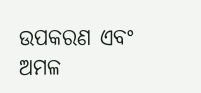ଉପକରଣ ଏବଂ ଅମଳ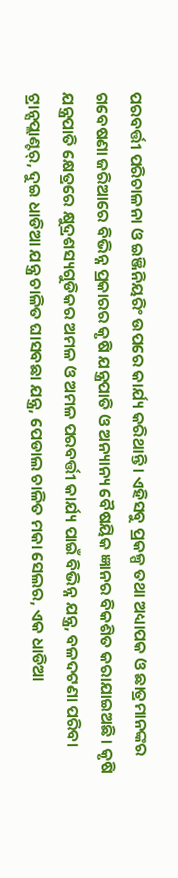ପରବର୍ତ୍ତୀ ପରିଚାଳନା ଓ ଇଞ୍ଜିନିୟରିଂ ଉପରେ କାର୍ଯ୍ୟ କରିଥାନ୍ତି। ଏହିସବୁ ପ୍ରକଳ୍ପ ତଥା ଅଧ୍ୟାପକ ଓ ଛାତ୍ରମାନଙ୍କର ଗବେଷଣା ଜରିଆରେ ବିଭିନ୍ନ ପ୍ରକାରର କୃଷି ଯନ୍ତ୍ରପାତି ଓ ଅନ୍ୟାନ୍ୟ ବୈଷୟିକ ଜ୍ଞାନର ବିକଶିତ କରାଯାଇଅଛି। କୃଷି ଯନ୍ତ୍ରପାତି କ୍ଷେତ୍ରରେ କ୍ଷୁଦ୍ରଶସ୍ୟଗୁଡିକର ଅମଳ ଓ ଅମଳ ପରବର୍ତ୍ତୀ କାର୍ଯ୍ୟ ପାଇଁ ବିଭିନ୍ନ ଯନ୍ତ୍ର, ବଳଦଟଣା ପରିବା ଟ୍ରାନ୍ସପ୍ଲାଣ୍ଟର୍‌, ଦୁଇ ଧାଡିଆ ଯନ୍ତ୍ର ଚାଳିତ ଘାସବଛା ଯନ୍ତ୍ର, ପେଡାଲ ଚାଳିତ ମକା ସେଲର, ଏକ ଧାଡିଆ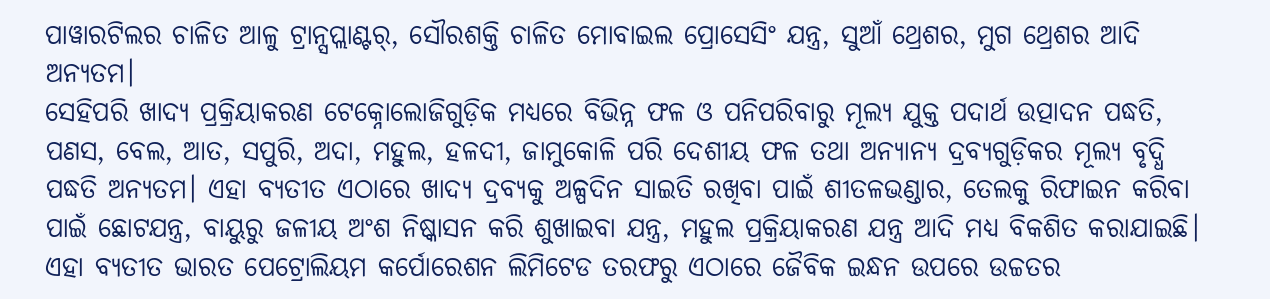ପାୱାରଟିଲର ଚାଳିତ ଆଳୁ ଟ୍ରାନ୍ସପ୍ଲାଣ୍ଟର୍‌, ସୌରଶକ୍ତି ଚାଳିତ ମୋବାଇଲ ପ୍ରୋସେସିଂ ଯନ୍ତ୍ର, ସୁଆଁ ଥ୍ରେଶର, ମୁଗ ଥ୍ରେଶର ଆଦି ଅନ୍ୟତମ।
ସେହିପରି ଖାଦ୍ୟ ପ୍ରକ୍ରିୟାକରଣ ଟେକ୍ନୋଲୋଜିଗୁଡ଼ିକ ମଧ୍ୟରେ ବିଭିନ୍ନ ଫଳ ଓ ପନିପରିବାରୁ ମୂଲ୍ୟ ଯୁକ୍ତ ପଦାର୍ଥ ଉତ୍ପାଦନ ପଦ୍ଧତି, ପଣସ, ବେଲ, ଆତ, ସପୁରି, ଅଦା, ମହୁଲ, ହଳଦୀ, ଜାମୁକୋଳି ପରି ଦେଶୀୟ ଫଳ ତଥା ଅନ୍ୟାନ୍ୟ ଦ୍ରବ୍ୟଗୁଡ଼ିକର ମୂଲ୍ୟ ବୃଦ୍ଧି ପଦ୍ଧତି ଅନ୍ୟତମ। ଏହା ବ୍ୟତୀତ ଏଠାରେ ଖାଦ୍ୟ ଦ୍ରବ୍ୟକୁ ଅଳ୍ପଦିନ ସାଇତି ରଖିବା ପାଇଁ ଶୀତଳଭଣ୍ଡାର, ତେଲକୁ ରିଫାଇନ କରିବା ପାଇଁ ଛୋଟଯନ୍ତ୍ର, ବାୟୁରୁ ଜଳୀୟ ଅଂଶ ନିଷ୍କାସନ କରି ଶୁଖାଇବା ଯନ୍ତ୍ର, ମହୁଲ ପ୍ରକ୍ରିୟାକରଣ ଯନ୍ତ୍ର ଆଦି ମଧ୍ୟ ବିକଶିତ କରାଯାଇଛି।
ଏହା ବ୍ୟତୀତ ଭାରତ ପେଟ୍ରୋଲିୟମ କର୍ପୋରେଶନ ଲିମିଟେଡ ତରଫରୁ ଏଠାରେ ଜୈବିକ ଇନ୍ଧନ ଉପରେ ଉଚ୍ଚତର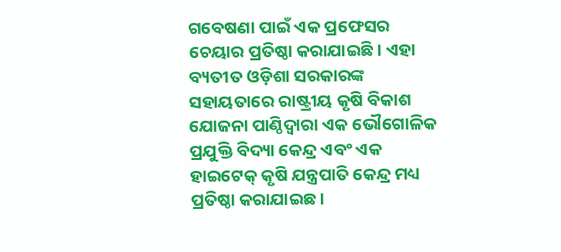ଗବେଷଣା ପାଇଁ ଏକ ପ୍ରଫେସର ଚେୟାର ପ୍ରତିଷ୍ଠା କରାଯାଇଛି। ଏହା ବ୍ୟତୀତ ଓଡ଼ିଶା ସରକାରଙ୍କ ସହାୟତାରେ ରାଷ୍ଟ୍ରୀୟ କୃଷି ବିକାଶ ଯୋଜନା ପାଣ୍ଠିଦ୍ୱାରା ଏକ ଭୌଗୋଳିକ ପ୍ରଯୁକ୍ତି ବିଦ୍ୟା କେନ୍ଦ୍ର ଏବଂ ଏକ ହାଇଟେକ୍‌ କୃଷି ଯନ୍ତ୍ରପାତି କେନ୍ଦ୍ର ମଧ୍ୟ ପ୍ରତିଷ୍ଠା କରାଯାଇଛ।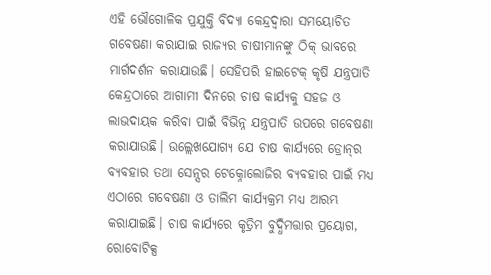ଏହି ଭୌଗୋଳିକ ପ୍ରଯୁକ୍ତି ବିଦ୍ୟା କେନ୍ଦ୍ରଦ୍ୱାରା ସମୟୋଚିତ ଗବେଷଣା କରାଯାଇ ରାଜ୍ୟର ଚାଷୀମାନଙ୍କୁ ଠିକ୍‌ ଭାବରେ ମାର୍ଗଦର୍ଶନ କରାଯାଉଛି। ସେହିପରି ହାଇଟେକ୍‌ କୃଷି ଯନ୍ତ୍ରପାତି କେନ୍ଦ୍ରଠାରେ ଆଗାମୀ ଦିନରେ ଚାଷ କାର୍ଯ୍ୟକୁ ସହଜ ଓ ଲାଭଦାୟକ କରିବା ପାଇଁ ବିଭିନ୍ନ ଯନ୍ତ୍ରପାତି ଉପରେ ଗବେଷଣା କରାଯାଉଛି। ଉଲ୍ଲେଖଯୋଗ୍ୟ ଯେ ଚାଷ କାର୍ଯ୍ୟରେ ଡ୍ରୋନ୍‌ର ବ୍ୟବହାର ତଥା ସେନ୍ସର ଟେକ୍ନୋଲୋଜିର ବ୍ୟବହାର ପାଇଁ ମଧ୍ୟ ଏଠାରେ ଗବେଷଣା ଓ ତାଲିମ କାର୍ଯ୍ୟକ୍ରମ ମଧ୍ୟ ଆରମ୍ଭ କରାଯାଇଛି। ଚାଷ କାର୍ଯ୍ୟରେ କୃତ୍ରିମ ବୁଦ୍ଧିମତ୍ତାର ପ୍ରୟୋଗ, ରୋବୋଟିକ୍ସ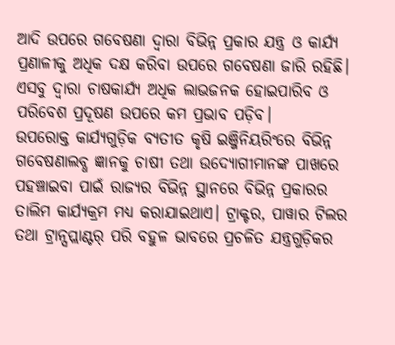ଆଦି ଉପରେ ଗବେଷଣା ଦ୍ୱାରା ବିଭିନ୍ନ ପ୍ରକାର ଯନ୍ତ୍ର ଓ କାର୍ଯ୍ୟ ପ୍ରଣାଳୀକୁ ଅଧିକ ଦକ୍ଷ କରିବା ଉପରେ ଗବେଷଣା ଜାରି ରହିଛି। ଏସବୁ ଦ୍ୱାରା ଚାଷକାର୍ଯ୍ୟ ଅଧିକ ଲାଭଜନକ ହୋଇପାରିବ ଓ ପରିବେଶ ପ୍ରଦୂଷଣ ଉପରେ କମ ପ୍ରଭାବ ପଡ଼ିବ।
ଉପରୋକ୍ତ କାର୍ଯ୍ୟଗୁଡ଼ିକ ବ୍ୟତୀତ କୃଷି ଇଞ୍ଜିନିୟରିଂରେ ବିଭିନ୍ନ ଗବେଷଣାଲବ୍ଧ ଜ୍ଞାନକୁ ଚାଷୀ ତଥା ଉଦ୍ୟୋଗୀମାନଙ୍କ ପାଖରେ ପହଞ୍ଚାଇବା ପାଇଁ ରାଜ୍ୟର ବିଭିନ୍ନ ସ୍ଥାନରେ ବିଭିନ୍ନ ପ୍ରକାରର ତାଲିମ କାର୍ଯ୍ୟକ୍ରମ ମଧ୍ୟ କରାଯାଇଥାଏ। ଟ୍ରାକ୍ଟର, ପାୱାର ଟିଲର ତଥା ଟ୍ରାନ୍ସପ୍ଲାଣ୍ଟର୍‌ ପରି ବହୁଳ ଭାବରେ ପ୍ରଚଳିତ ଯନ୍ତ୍ରଗୁଡ଼ିକର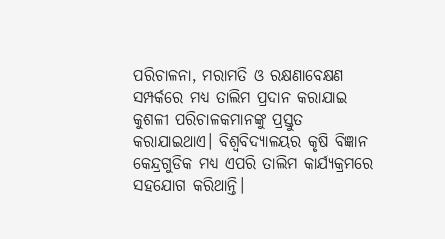ପରିଚାଳନା, ମରାମତି ଓ ରକ୍ଷଣାବେକ୍ଷଣ ସମ୍ପର୍କରେ ମଧ୍ୟ ତାଲିମ ପ୍ରଦାନ କରାଯାଇ କୁଶଳୀ ପରିଚାଳକମାନଙ୍କୁ ପ୍ରସ୍ତୁତ କରାଯାଇଥାଏ। ବିଶ୍ୱବିଦ୍ୟାଳୟର କୃଷି ବିଜ୍ଞାନ କେନ୍ଦ୍ରଗୁଡିକ ମଧ୍ୟ ଏପରି ତାଲିମ କାର୍ଯ୍ୟକ୍ରମରେ ସହଯୋଗ କରିଥାନ୍ତି।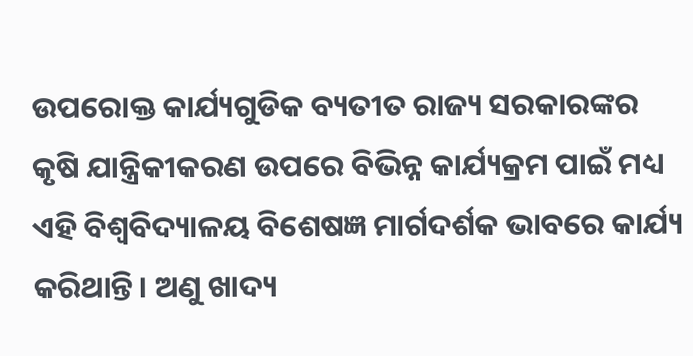ଉପରୋକ୍ତ କାର୍ଯ୍ୟଗୁଡିକ ବ୍ୟତୀତ ରାଜ୍ୟ ସରକାରଙ୍କର କୃଷି ଯାନ୍ତ୍ରିକୀକରଣ ଉପରେ ବିଭିନ୍ନ କାର୍ଯ୍ୟକ୍ରମ ପାଇଁ ମଧ୍ୟ ଏହି ବିଶ୍ୱବିଦ୍ୟାଳୟ ବିଶେଷଜ୍ଞ ମାର୍ଗଦର୍ଶକ ଭାବରେ କାର୍ଯ୍ୟ କରିଥାନ୍ତି। ଅଣୁ ଖାଦ୍ୟ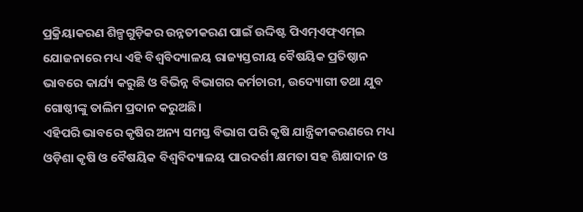ପ୍ରକ୍ରିୟାକରଣ ଶିଳ୍ପଗୁଡ଼ିକର ଉନ୍ନତୀକରଣ ପାଇଁ ଉଦ୍ଦିଷ୍ଟ ପିଏମ୍‌ଏଫ୍‌ଏମ୍‌ଇ ଯୋଜନାରେ ମଧ୍ୟ ଏହି ବିଶ୍ୱବିଦ୍ୟାଳୟ ରାଜ୍ୟସ୍ତରୀୟ ବୈଷୟିକ ପ୍ରତିଷ୍ଠାନ ଭାବରେ କାର୍ଯ୍ୟ କରୁଛି ଓ ବିଭିନ୍ନ ବିଭାଗର କର୍ମଚାରୀ, ଉଦ୍ୟୋଗୀ ତଥା ଯୁବ ଗୋଷ୍ଠୀଙ୍କୁ ତାଲିମ ପ୍ରଦାନ କରୁଅଛି।
ଏହିପରି ଭାବରେ କୃଷିର ଅନ୍ୟ ସମସ୍ତ ବିଭାଗ ପରି କୃଷି ଯାନ୍ତ୍ରିକୀକରଣରେ ମଧ୍ୟ ଓଡ଼ିଶା କୃଷି ଓ ବୈଷୟିକ ବିଶ୍ୱବିଦ୍ୟାଳୟ ପାରଦର୍ଶୀ କ୍ଷମତା ସହ ଶିକ୍ଷାଦାନ ଓ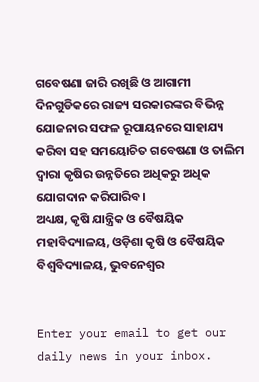ଗବେଷଣା ଜାରି ରଖିଛି ଓ ଆଗାମୀ ଦିନଗୁଡିକରେ ରାଜ୍ୟ ସରକାରଙ୍କର ବିଭିନ୍ନ ଯୋଜନାର ସଫଳ ରୂପାୟନରେ ସାହାଯ୍ୟ କରିବା ସହ ସମୟୋଚିତ ଗବେଷଣା ଓ ତାଲିମ ଦ୍ୱାରା କୃଷିର ଉନ୍ନତିରେ ଅଧିକରୁ ଅଧିକ ଯୋଗଦାନ କରିପାରିବ।
ଅଧ୍ୟକ୍ଷ, କୃଷି ଯାନ୍ତ୍ରିକ ଓ ବୈଷୟିକ ମହାବିଦ୍ୟାଳୟ, ଓଡ଼ିଶା କୃଷି ଓ ବୈଷୟିକ ବିଶ୍ୱବିଦ୍ୟାଳୟ, ଭୁବନେଶ୍ୱର


Enter your email to get our daily news in your inbox.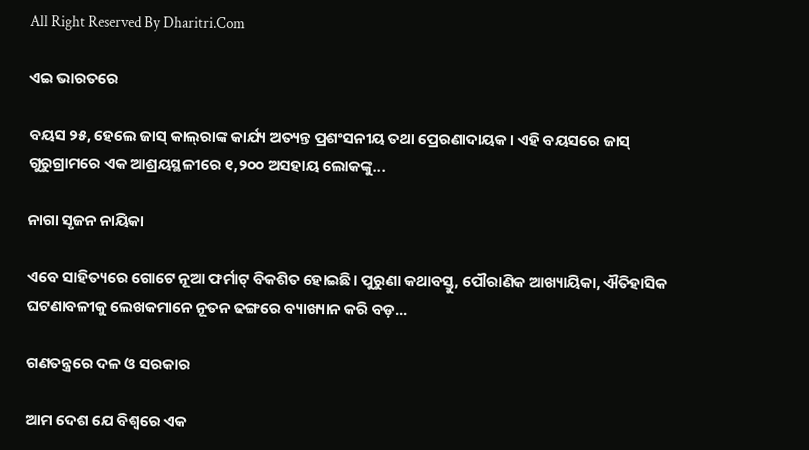All Right Reserved By Dharitri.Com

ଏଇ ଭାରତରେ

ବୟସ ୨୫, ହେଲେ ଜାସ୍‌ କାଲ୍‌ରାଙ୍କ କାର୍ଯ୍ୟ ଅତ୍ୟନ୍ତ ପ୍ରଶଂସନୀୟ ତଥା ପ୍ରେରଣାଦାୟକ। ଏହି ବୟସରେ ଜାସ୍‌ ଗୁରୁଗ୍ରାମରେ ଏକ ଆଶ୍ରୟସ୍ଥଳୀରେ ୧,୨୦୦ ଅସହାୟ ଲୋକଙ୍କୁ...

ନାଗା ସୃଜନ ନାୟିକା

ଏବେ ସାହିତ୍ୟରେ ଗୋଟେ ନୂଆ ଫର୍ମାଟ୍‌ ବିକଶିତ ହୋଇଛି। ପୁରୁଣା କଥାବସ୍ତୁ, ପୌରାଣିକ ଆଖ୍ୟାୟିକା, ଐତିହାସିକ ଘଟଣାବଳୀକୁ ଲେଖକମାନେ ନୂତନ ଢଙ୍ଗରେ ବ୍ୟାଖ୍ୟାନ କରି ବଡ଼...

ଗଣତନ୍ତ୍ରରେ ଦଳ ଓ ସରକାର

ଆମ ଦେଶ ଯେ ବିଶ୍ୱରେ ଏକ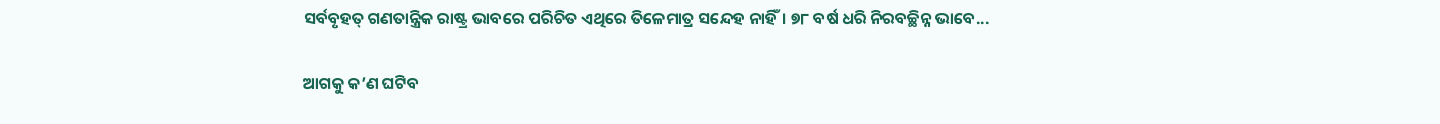ସର୍ବବୃହତ୍‌ ଗଣତାନ୍ତ୍ରିକ ରାଷ୍ଟ୍ର ଭାବରେ ପରିଚିତ ଏଥିରେ ତିଳେମାତ୍ର ସନ୍ଦେହ ନାହିଁ। ୭୮ ବର୍ଷ ଧରି ନିରବଚ୍ଛିନ୍ନ ଭାବେ...

ଆଗକୁ କ’ଣ ଘଟିବ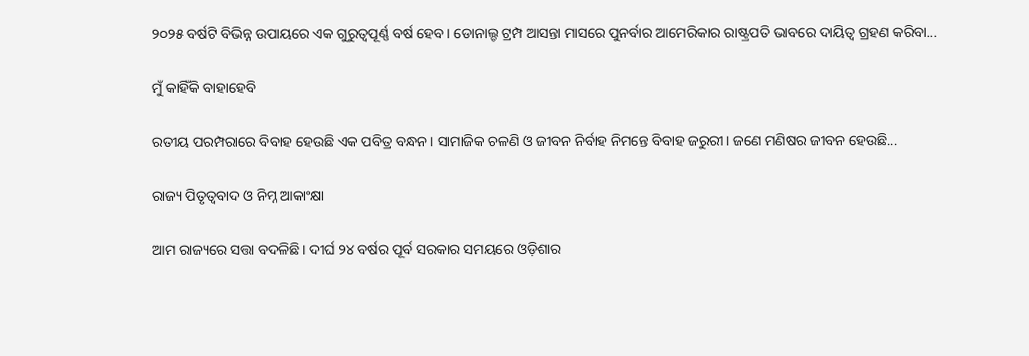୨୦୨୫ ବର୍ଷଟି ବିଭିନ୍ନ ଉପାୟରେ ଏକ ଗୁରୁତ୍ୱପୂର୍ଣ୍ଣ ବର୍ଷ ହେବ। ଡୋନାଲ୍ଡ ଟ୍ରମ୍ପ ଆସନ୍ତା ମାସରେ ପୁନର୍ବାର ଆମେରିକାର ରାଷ୍ଟ୍ରପତି ଭାବରେ ଦାୟିତ୍ୱ ଗ୍ରହଣ କରିବା...

ମୁଁ କାହିଁକି ବାହାହେବି

ରତୀୟ ପରମ୍ପରାରେ ବିବାହ ହେଉଛି ଏକ ପବିତ୍ର ବନ୍ଧନ। ସାମାଜିକ ଚଳଣି ଓ ଜୀବନ ନିର୍ବାହ ନିମନ୍ତେ ବିବାହ ଜରୁରୀ। ଜଣେ ମଣିଷର ଜୀବନ ହେଉଛି...

ରାଜ୍ୟ ପିତୃତ୍ୱବାଦ ଓ ନିମ୍ନ ଆକାଂକ୍ଷା

ଆମ ରାଜ୍ୟରେ ସତ୍ତା ବଦଳିଛି। ଦୀର୍ଘ ୨୪ ବର୍ଷର ପୂର୍ବ ସରକାର ସମୟରେ ଓଡ଼ିଶାର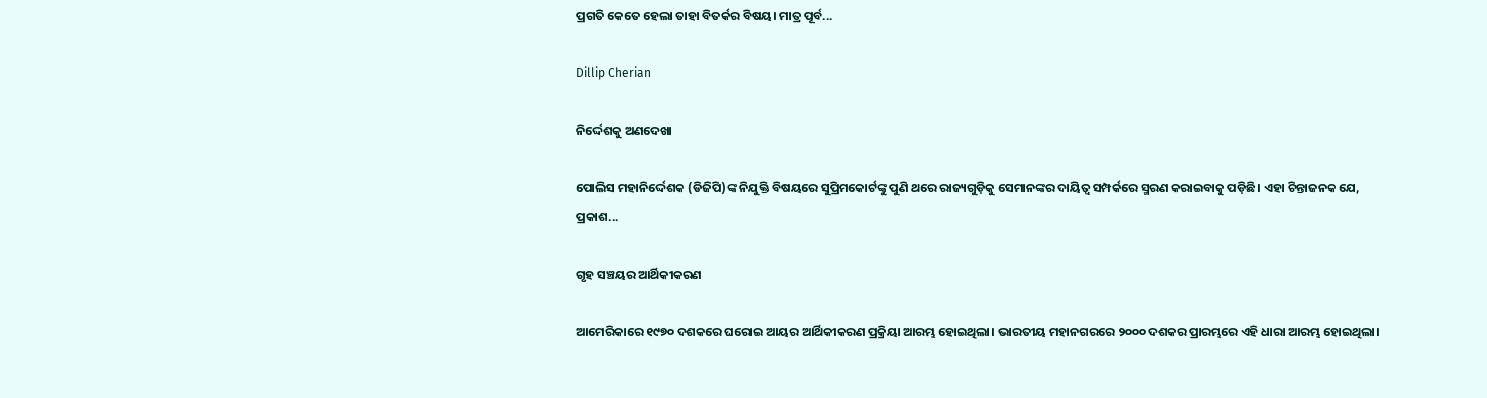ପ୍ରଗତି କେତେ ହେଲା ତାହା ବିତର୍କର ବିଷୟ। ମାତ୍ର ପୂର୍ବ...

Dillip Cherian

ନିର୍ଦ୍ଦେଶକୁ ଅଣଦେଖା

ପୋଲିସ ମହାନିର୍ଦ୍ଦେଶକ (ଡିଜିପି)ଙ୍କ ନିଯୁକ୍ତି ବିଷୟରେ ସୁପ୍ରିମକୋର୍ଟଙ୍କୁ ପୁଣି ଥରେ ରାଜ୍ୟଗୁଡ଼ିକୁ ସେମାନଙ୍କର ଦାୟିତ୍ୱ ସମ୍ପର୍କରେ ସ୍ମରଣ କରାଇବାକୁ ପଡ଼ିଛି। ଏହା ଚିନ୍ତାଜନକ ଯେ, ପ୍ରକାଶ...

ଗୃହ ସଞ୍ଚୟର ଆର୍ଥିକୀକରଣ

ଆମେରିକାରେ ୧୯୭୦ ଦଶକରେ ଘରୋଇ ଆୟର ଆର୍ଥିକୀକରଣ ପ୍ରକ୍ରିୟା ଆରମ୍ଭ ହୋଇଥିଲା। ଭାରତୀୟ ମହାନଗରରେ ୨୦୦୦ ଦଶକର ପ୍ରାରମ୍ଭରେ ଏହି ଧାରା ଆରମ୍ଭ ହୋଇଥିଲା।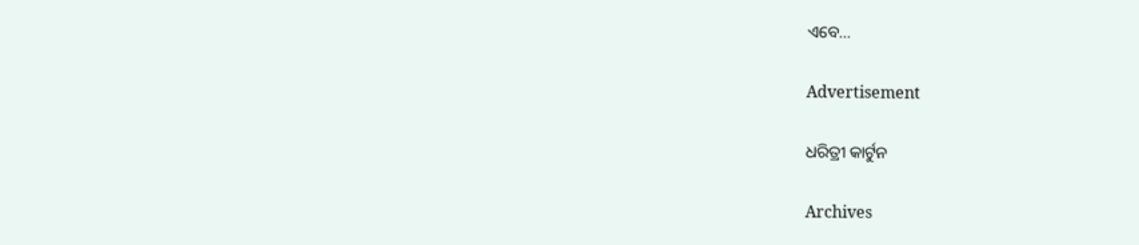ଏବେ...

Advertisement

ଧରିତ୍ରୀ କାର୍ଟୁନ

Archives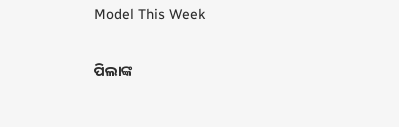Model This Week

ପିଲାଙ୍କ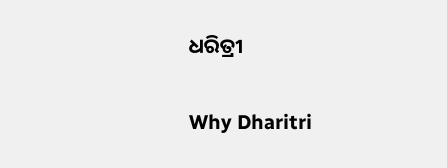ଧରିତ୍ରୀ

Why Dharitri